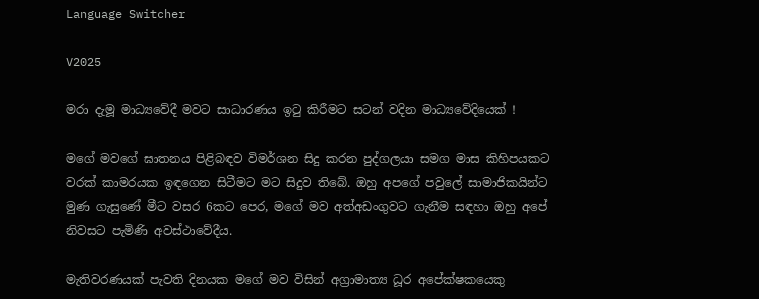Language Switcher

V2025

මරා දැමූ මාධ්‍යවේදී මවට සාධාරණය ඉටු කිරීමට සටන් වදින මාධ්‍යවේදියෙක් !

මගේ මවගේ ඝාතනය පිළිබඳව විමර්ශන සිදු කරන පුද්ගලයා සමග මාස කිහිපයකට වරක් කාමරයක ඉඳගෙන සිටීමට මට සිදුව තිබේ. ඔහු අපගේ පවුලේ සාමාජිකයින්ට මුණ ගැසුණේ මීට වසර 6කට පෙර, මගේ මව අත්අඩංගුවට ගැනීම සඳහා ඔහු අපේ නිවසට පැමිණි අවස්ථාවේදීය.

මැතිවරණයක් පැවති දිනයක මගේ මව විසින් අග්‍රාමාත්‍ය ධූර අපේක්ෂකයෙකු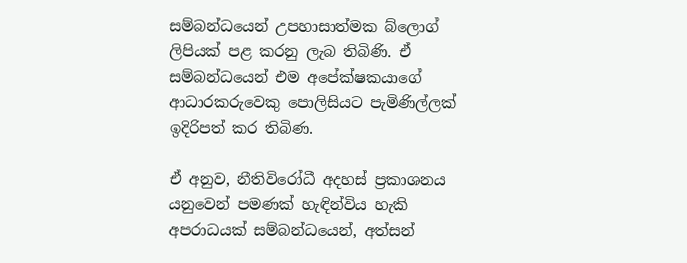සම්බන්ධයෙන් උපහාසාත්මක බ්ලොග් ලිපියක් පළ කරනු ලැබ තිබිණි. ඒ සම්බන්ධයෙන් එම අපේක්ෂකයාගේ ආධාරකරුවෙකු පොලිසියට පැමිණිල්ලක් ඉදිරිපත් කර තිබිණ.

ඒ අනුව, නීතිවිරෝධී අදහස් ප්‍රකාශනය යනුවෙන් පමණක් හැඳින්විය හැකි අපරාධයක් සම්බන්ධයෙන්, අත්සන්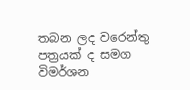තබන ලද වරෙන්තු පත්‍රයක් ද සමග විමර්ශන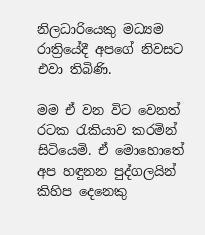නිලධාරියෙකු මධ්‍යම රාත්‍රියේදී අපගේ නිවසට එවා තිබිණි.

මම ඒ වන විට වෙනත් රටක රැකියාව කරමින් සිටියෙමි. ඒ මොහොතේ අප හඳුනන පුද්ගලයින් කිහිප දෙනෙකු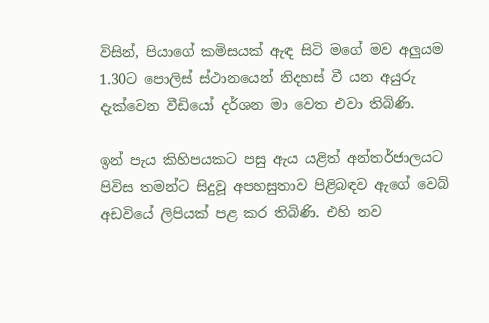විසින්, පියාගේ කමිසයක් ඇඳ සිටි මගේ මව අලුයම 1.30ට පොලිස් ස්ථානයෙන් නිදහස් වී යන අයුරු දැක්වෙන වීඩියෝ දර්ශන මා වෙත එවා තිබිණි.

ඉන් පැය කිහිපයකට පසු ඇය යළිත් අන්තර්ජාලයට පිවිස තමන්ට සිදුවූ අපහසුතාව පිළිබඳව ඇගේ වෙබ් අඩවියේ ලිපියක් පළ කර තිබිණි. එහි නව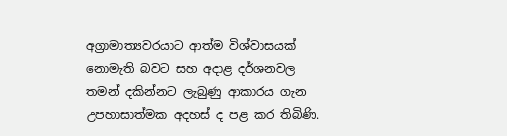අග්‍රාමාත්‍යවරයාට ආත්ම විශ්වාසයක් නොමැති බවට සහ අදාළ දර්ශනවල තමන් දකින්නට ලැබුණු ආකාරය ගැන උපහාසාත්මක අදහස් ද පළ කර තිබිණි.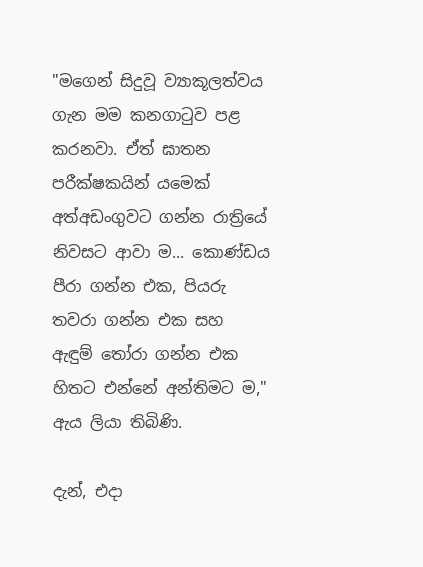"මගෙන් සිදුවූ ව්‍යාකූලත්වය ගැන මම කනගාටුව පළ කරනවා. ඒත් ඝාතන පරීක්ෂකයින් යමෙක් අත්අඩංගුවට ගන්න රාත්‍රියේ නිවසට ආවා ම... කොණ්ඩය පීරා ගන්න එක, පියරු තවරා ගන්න එක සහ ඇඳුම් තෝරා ගන්න එක හිතට එන්නේ අන්තිමට ම," ඇය ලියා තිබිණි.

දැන්, එදා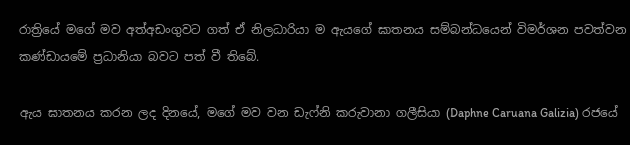රාත්‍රියේ මගේ මව අත්අඩංගුවට ගත් ඒ නිලධාරියා ම ඇයගේ ඝාතනය සම්බන්ධයෙන් විමර්ශන පවත්වන කණ්ඩායමේ ප්‍රධානියා බවට පත් වී තිබේ.

ඇය ඝාතනය කරන ලද දිනයේ, මගේ මව වන ඩැෆ්නි කරුවානා ගලීසියා (Daphne Caruana Galizia) රජයේ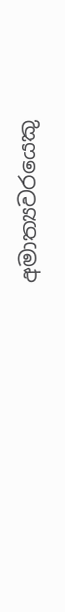අමාත්‍යවරයෙකු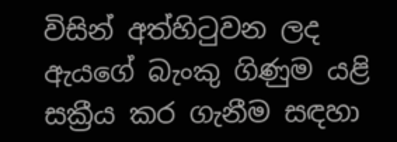විසින් අත්හිටුවන ලද ඇයගේ බැංකු ගිණුම යළි සක්‍රීය කර ගැනීම සඳහා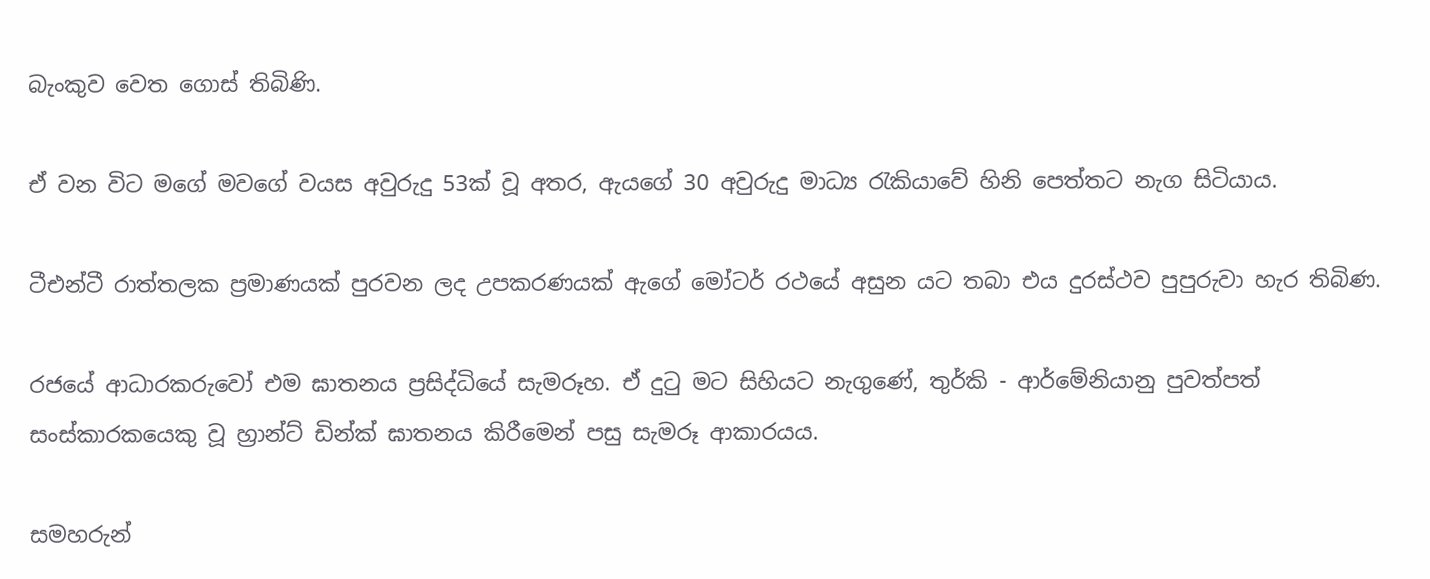බැංකුව වෙත ගොස් තිබිණි.

ඒ වන විට මගේ මවගේ වයස අවුරුදු 53ක් වූ අතර, ඇයගේ 30 අවුරුදු මාධ්‍ය රැකියාවේ හිනි පෙත්තට නැග සිටියාය.

ටීඑන්ටී රාත්තලක ප්‍රමාණයක් පුරවන ලද උපකරණයක් ඇගේ මෝටර් රථයේ අසුන යට තබා එය දුරස්ථව පුපුරුවා හැර තිබිණ.

රජයේ ආධාරකරුවෝ එම ඝාතනය ප්‍රසිද්ධියේ සැමරූහ. ඒ දුටු මට සිහියට නැගුණේ, තුර්කි - ආර්මේනියානු පුවත්පත් සංස්කාරකයෙකු වූ හ්‍රාන්ට් ඩින්ක් ඝාතනය කිරීමෙන් පසු සැමරූ ආකාරයය.

සමහරුන්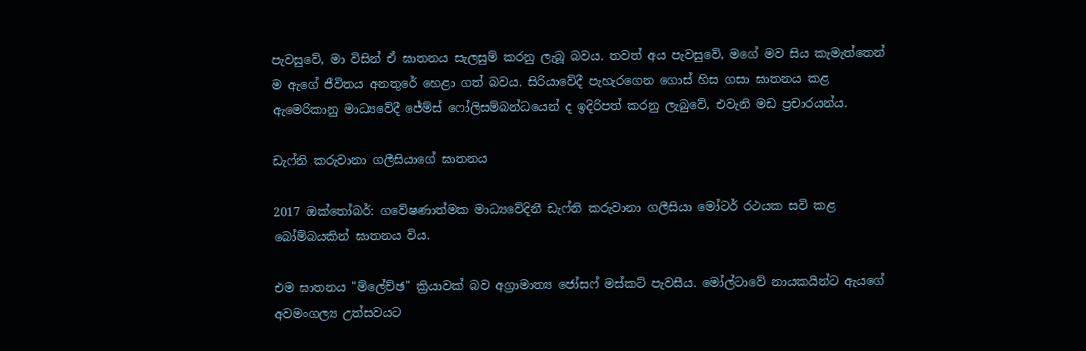පැවසුවේ, මා විසින් ඒ ඝාතනය සැලසුම් කරනු ලැබූ බවය. තවත් අය පැවසුවේ, මගේ මව සිය කැමැත්තෙන් ම ඇගේ ජීවිතය අනතුරේ හෙළා ගත් බවය. සිරියාවේදී පැහැරගෙන ගොස් හිස ගසා ඝාතනය කළ ඇමෙරිකානු මාධ්‍යවේදී ජේම්ස් ෆෝලිසම්බන්ධයෙන් ද ඉදිරිපත් කරනු ලැබුවේ, එවැනි මඩ ප්‍රචාරයන්ය.

ඩැෆ්නි කරුවානා ගලීසියාගේ ඝාතනය

2017 ඔක්තෝබර්: ගවේෂණාත්මක මාධ්‍යවේදිනී ඩැෆ්නි කරුවානා ගලීසියා මෝටර් රථයක සවි කළ බෝම්බයකින් ඝාතනය විය.

එම ඝාතනය "ම්ලේච්ඡ" ක්‍රියාවක් බව අග්‍රාමාත්‍ය ජෝසෆ් මස්කට් පැවසීය. මෝල්ටාවේ නායකයින්ට ඇයගේ අවමංගල්‍ය උත්සවයට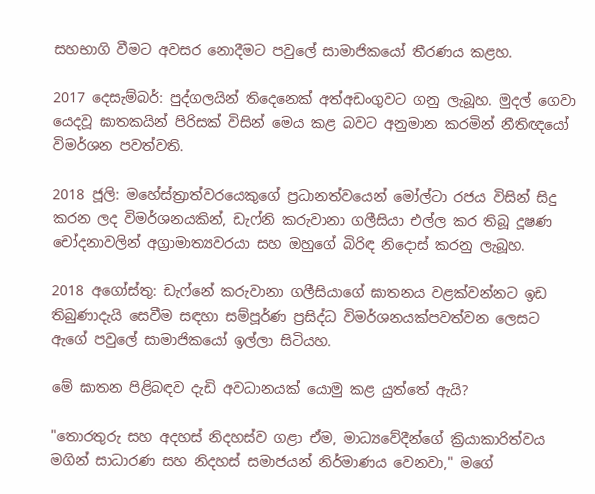සහභාගි වීමට අවසර නොදීමට පවුලේ සාමාජිකයෝ තීරණය කළහ.

2017 දෙසැම්බර්: පුද්ගලයින් තිදෙනෙක් අත්අඩංගුවට ගනු ලැබූහ. මුදල් ගෙවා යෙදවූ ඝාතකයින් පිරිසක් විසින් මෙය කළ බවට අනුමාන කරමින් නීතිඥයෝ විමර්ශන පවත්වති.

2018 ජූලි: මහේස්ත්‍රාත්වරයෙකුගේ ප්‍රධානත්වයෙන් මෝල්ටා රජය විසින් සිදු කරන ලද විමර්ශනයකින්, ඩැෆ්නි කරුවානා ගලීසියා එල්ල කර තිබූ දූෂණ චෝදනාවලින් අග්‍රාමාත්‍යවරයා සහ ඔහුගේ බිරිඳ නිදොස් කරනු ලැබූහ.

2018 අගෝස්තු: ඩැෆ්නේ කරුවානා ගලීසියාගේ ඝාතනය වළක්වන්නට ඉඩ තිබුණාදැයි සෙවීම සඳහා සම්පූර්ණ ප්‍රසිද්ධ විමර්ශනයක්පවත්වන ලෙසට ඇගේ පවුලේ සාමාජිකයෝ ඉල්ලා සිටියහ.

මේ ඝාතන පිළිබඳව දැඩි අවධානයක් යොමු කළ යුත්තේ ඇයි?

"තොරතුරු සහ අදහස් නිදහස්ව ගළා ඒම, මාධ්‍යවේදීන්ගේ ක්‍රියාකාරිත්වය මගින් සාධාරණ සහ නිදහස් සමාජයන් නිර්මාණය වෙනවා," මගේ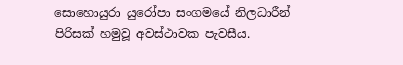සොහොයුරා යුරෝපා සංගමයේ නිලධාරීන් පිරිසක් හමුවූ අවස්ථාවක පැවසීය.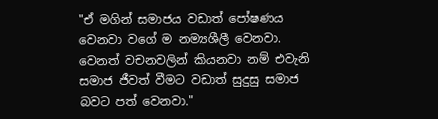"ඒ මගින් සමාජය වඩාත් පෝෂණය වෙනවා වගේ ම නම්‍යශීලී වෙනවා. වෙනත් වචනවලින් කියනවා නම් එවැනි සමාජ ජීවත් වීමට වඩාත් සුදුසු සමාජ බවට පත් වෙනවා."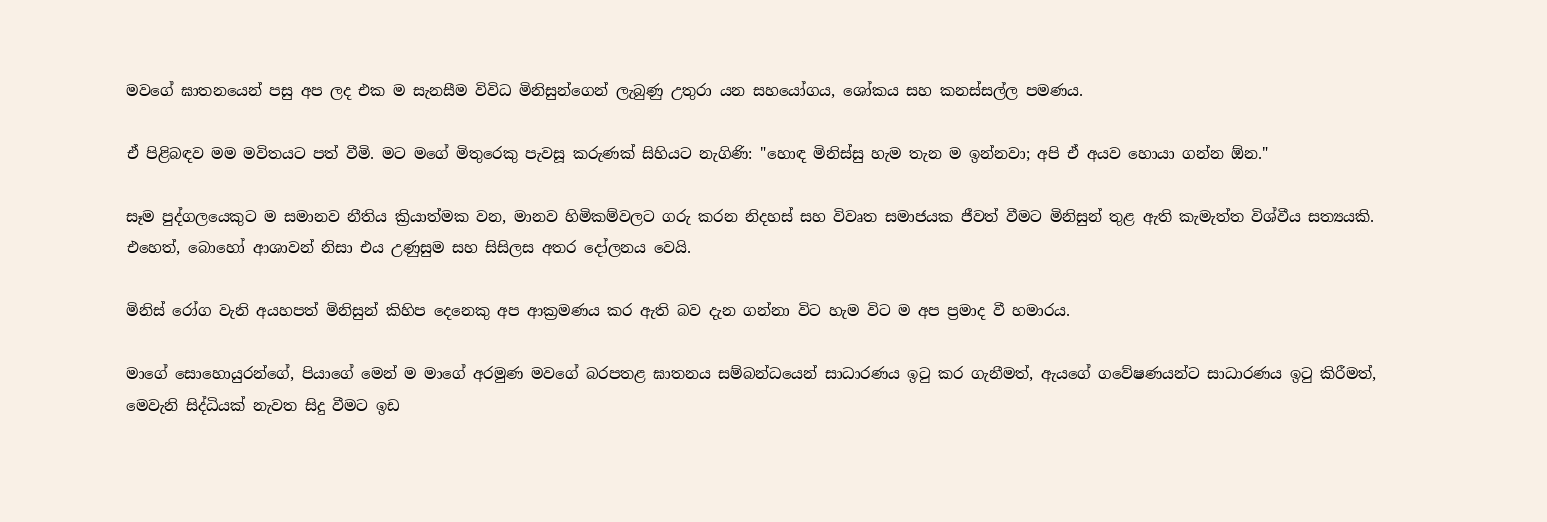මවගේ ඝාතනයෙන් පසු අප ලද එක ම සැනසීම විවිධ මිනිසුන්ගෙන් ලැබුණු උතුරා යන සහයෝගය, ශෝකය සහ කනස්සල්ල පමණය.

ඒ පිළිබඳව මම මවිතයට පත් වීමි. මට මගේ මිතුරෙකු පැවසූ කරුණක් සිහියට නැගිණි: "හොඳ මිනිස්සු හැම තැන ම ඉන්නවා; අපි ඒ අයව හොයා ගන්න ඕන."

සෑම පුද්ගලයෙකුට ම සමානව නීතිය ක්‍රියාත්මක වන, මානව හිමිකම්වලට ගරු කරන නිදහස් සහ විවෘත සමාජයක ජීවත් වීමට මිනිසුන් තුළ ඇති කැමැත්ත විශ්වීය සත්‍යයකි. එහෙත්, බොහෝ ආශාවන් නිසා එය උණුසුම සහ සිසිලස අතර දෝලනය වෙයි.

මිනිස් රෝග වැනි අයහපත් මිනිසුන් කිහිප දෙනෙකු අප ආක්‍රමණය කර ඇති බව දැන ගන්නා විට හැම විට ම අප ප්‍රමාද වී හමාරය.

මාගේ සොහොයුරන්ගේ, පියාගේ මෙන් ම මාගේ අරමුණ මවගේ බරපතළ ඝාතනය සම්බන්ධයෙන් සාධාරණය ඉටු කර ගැනීමත්, ඇයගේ ගවේෂණයන්ට සාධාරණය ඉටු කිරීමත්, මෙවැනි සිද්ධියක් නැවත සිදු වීමට ඉඩ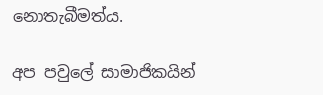නොතැබීමත්ය.

අප පවුලේ සාමාජිකයින්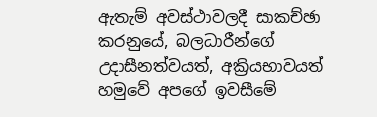ඇතැම් අවස්ථාවලදී සාකච්ඡා කරනුයේ, බලධාරීන්ගේ උදාසීනත්වයත්, අක්‍රියභාවයත් හමුවේ අපගේ ඉවසීමේ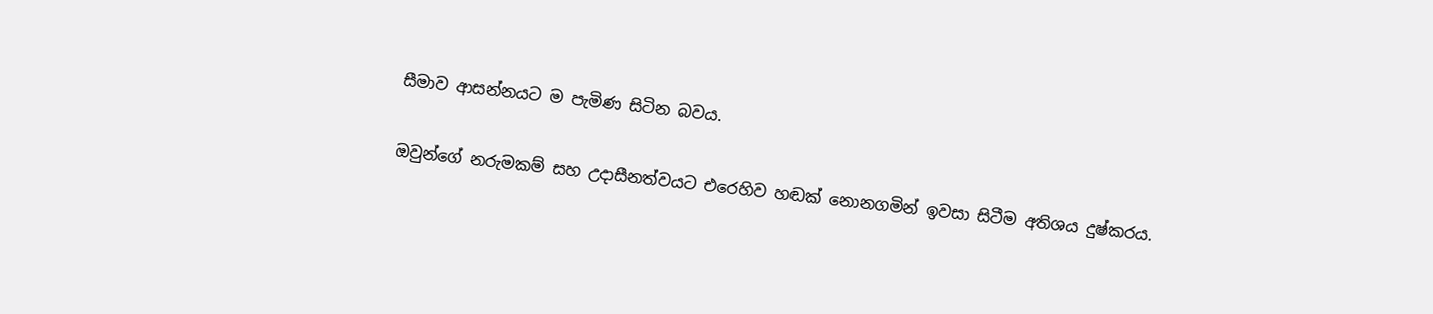සීමාව ආසන්නයට ම පැමිණ සිටින බවය.

ඔවුන්ගේ නරුමකම් සහ උදාසීනත්වයට එරෙහිව හඬක් නොනගමින් ඉවසා සිටීම අතිශය දුෂ්කරය.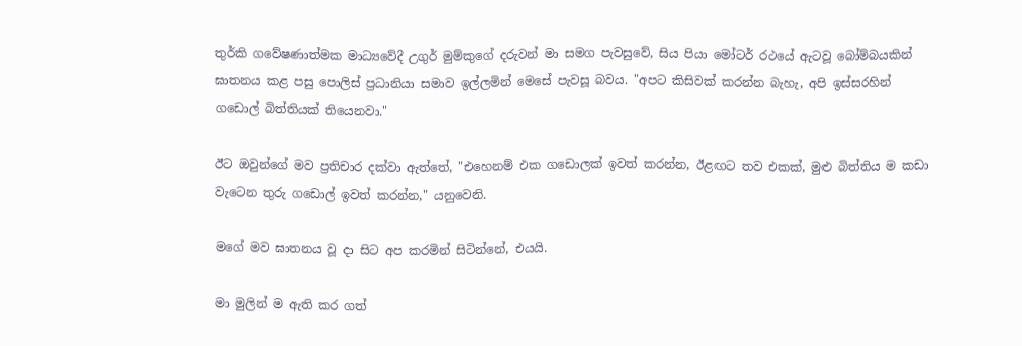තුර්කි ගවේෂණාත්මක මාධ්‍යවේදී උගුර් මුම්කුගේ දරුවන් මා සමග පැවසුවේ, සිය පියා මෝටර් රථයේ ඇටවූ බෝම්බයකින් ඝාතනය කළ පසු පොලිස් ප්‍රධානියා සමාව ඉල්ලමින් මෙසේ පැවසූ බවය. "අපට කිසිවක් කරන්න බැහැ, අපි ඉස්සරහින් ගඩොල් බිත්තියක් තියෙනවා."

ඊට ඔවුන්ගේ මව ප්‍රතිචාර දක්වා ඇත්තේ, "එහෙනම් එක ගඩොලක් ඉවත් කරන්න, ඊළඟට තව එකක්, මුළු බිත්තිය ම කඩා වැටෙන තුරු ගඩොල් ඉවත් කරන්න," යනුවෙනි.

මගේ මව ඝාතනය වූ දා සිට අප කරමින් සිටින්නේ, එයයි.

මා මුලින් ම ඇති කර ගත්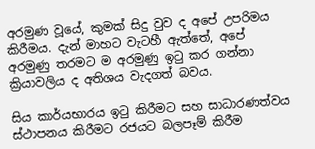අරමුණ වූයේ, කුමක් සිදු වුව ද අපේ උපරිමය කිරීමය. දැන් මාහට වැටහී ඇත්තේ, අපේ අරමුණු තරමට ම අරමුණු ඉටු කර ගන්නා ක්‍රියාවලිය ද අතිශය වැදගත් බවය.

සිය කාර්යභාරය ඉටු කිරීමට සහ සාධාරණත්වය ස්ථාපනය කිරීමට රජයට බලපෑම් කිරීම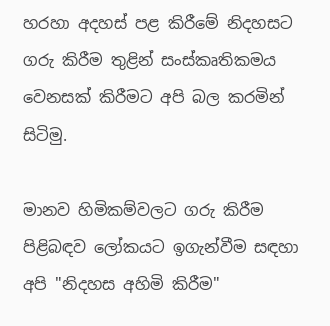හරහා අදහස් පළ කිරීමේ නිදහසට ගරු කිරීම තුළින් සංස්කෘතිකමය වෙනසක් කිරීමට අපි බල කරමින් සිටිමු.

මානව හිමිකම්වලට ගරු කිරීම පිළිබඳව ලෝකයට ඉගැන්වීම සඳහා අපි "නිදහස අහිමි කිරීම"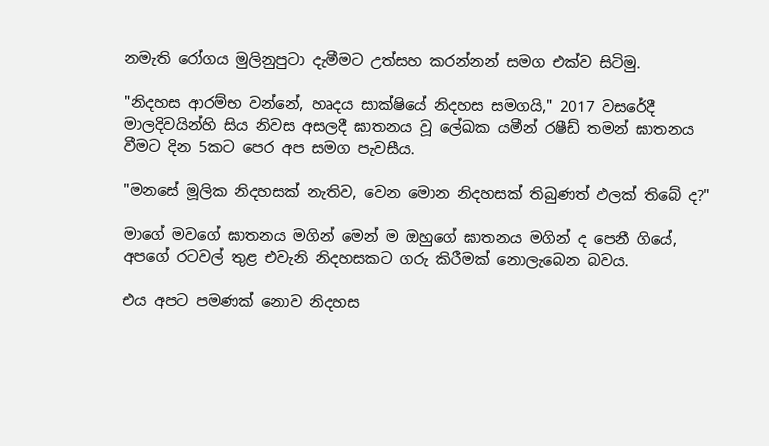නමැති රෝගය මුලිනුපුටා දැමීමට උත්සහ කරන්නන් සමග එක්ව සිටිමු.

"නිදහස ආරම්භ වන්නේ, හෘදය සාක්ෂියේ නිදහස සමගයි," 2017 වසරේදී මාලදිවයින්හි සිය නිවස අසලදී ඝාතනය වූ ලේඛක යමීන් රෂීඩ් තමන් ඝාතනය වීමට දින 5කට පෙර අප සමග පැවසීය.

"මනසේ මූලික නිදහසක් නැතිව, වෙන මොන නිදහසක් තිබුණත් ඵලක් තිබේ ද?"

මාගේ මවගේ ඝාතනය මගින් මෙන් ම ඔහුගේ ඝාතනය මගින් ද පෙනී ගියේ, අපගේ රටවල් තුළ එවැනි නිදහසකට ගරු කිරීමක් නොලැබෙන බවය.

එය අපට පමණක් නොව නිදහස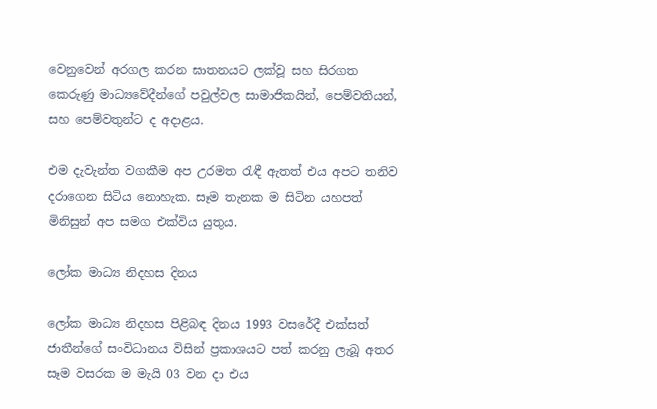වෙනුවෙන් අරගල කරන ඝාතනයට ලක්වූ සහ සිරගත කෙරුණු මාධ්‍යවේදීන්ගේ පවුල්වල සාමාජිකයින්, පෙම්වතියන්, සහ පෙම්වතුන්ට ද අදාළය.

එම දැවැන්ත වගකීම අප උරමත රැඳී ඇතත් එය අපට තනිව දරාගෙන සිටිය නොහැක. සෑම තැනක ම සිටින යහපත් මිනිසුන් අප සමග එක්විය යුතුය.

ලෝක මාධ්‍ය නිදහස දිනය

ලෝක මාධ්‍ය නිදහස පිළිබඳ දිනය 1993 වසරේදී එක්සත් ජාතීන්ගේ සංවිධානය විසින් ප්‍රකාශයට පත් කරනු ලැබූ අතර සෑම වසරක ම මැයි 03 වන දා එය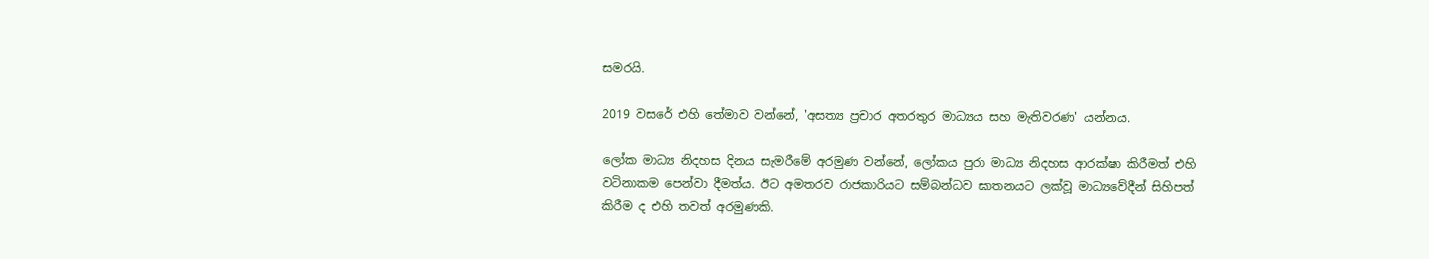සමරයි.

2019 වසරේ එහි තේමාව වන්නේ, 'අසත්‍ය ප්‍රචාර අතරතුර මාධ්‍යය සහ මැතිවරණ' යන්නය.

ලෝක මාධ්‍ය නිදහස දිනය සැමරීමේ අරමුණ වන්නේ, ලෝකය පුරා මාධ්‍ය නිදහස ආරක්ෂා කිරීමත් එහි වටිනාකම පෙන්වා දීමත්ය. ඊට අමතරව රාජකාරියට සම්බන්ධව ඝාතනයට ලක්වූ මාධ්‍යවේදීන් සිහිපත් කිරීම ද එහි තවත් අරමුණකි.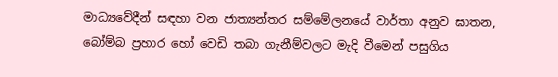මාධ්‍යවේදීන් සඳහා වන ජාත්‍යන්තර සම්මේලනයේ වාර්තා අනුව ඝාතන, බෝම්බ ප්‍රහාර හෝ වෙඩි තබා ගැනීම්වලට මැදි වීමෙන් පසුගිය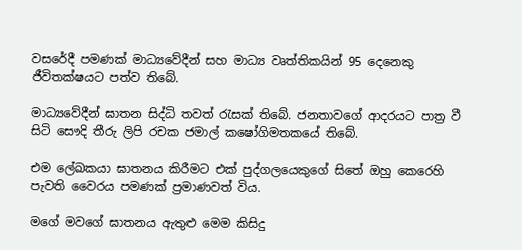වසරේදී පමණක් මාධ්‍යවේදීන් සහ මාධ්‍ය වෘත්තිකයින් 95 දෙනෙකු ජීවිතක්ෂයට පත්ව තිබේ.

මාධ්‍යවේදීන් ඝාතන සිද්ධි තවත් රැසක් තිබේ. ජනතාවගේ ආදරයට පාත්‍ර වී සිටි සෞදි තීරු ලිපි රචක ජමාල් කෂෝගිමතකයේ තිබේ.

එම ලේඛකයා ඝාතනය කිරීමට එක් පුද්ගලයෙකුගේ සිතේ ඔහු කෙරෙහි පැවති වෛරය පමණක් ප්‍රමාණවත් විය.

මගේ මවගේ ඝාතනය ඇතුළු මෙම කිසිදු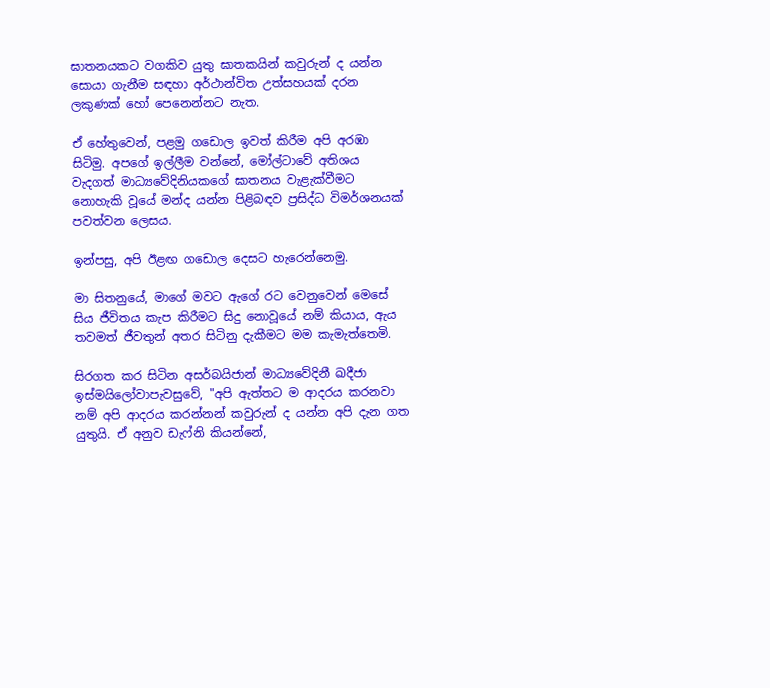ඝාතනයකට වගකිව යුතු ඝාතකයින් කවුරුන් ද යන්න සොයා ගැනීම සඳහා අර්ථාන්විත උත්සහයක් දරන ලකුණක් හෝ පෙනෙන්නට නැත.

ඒ හේතුවෙන්, පළමු ගඩොල ඉවත් කිරීම අපි අරඹා සිටිමු. අපගේ ඉල්ලීම වන්නේ, මෝල්ටාවේ අතිශය වැදගත් මාධ්‍යවේදිනියකගේ ඝාතනය වැළැක්වීමට නොහැකි වූයේ මන්ද යන්න පිළිබඳව ප්‍රසිද්ධ විමර්ශනයක් පවත්වන ලෙසය.

ඉන්පසු, අපි ඊළඟ ගඩොල දෙසට හැරෙන්නෙමු.

මා සිතනුයේ, මාගේ මවට ඇගේ රට වෙනුවෙන් මෙසේ සිය ජීවිතය කැප කිරීමට සිදු නොවූයේ නම් කියාය, ඇය තවමත් ජීවතුන් අතර සිටිනු දැකීමට මම කැමැත්තෙමි.

සිරගත කර සිටින අසර්බයිජාන් මාධ්‍යවේදිනී ඛදීජා ඉස්මයිලෝවාපැවසුවේ, "අපි ඇත්තට ම ආදරය කරනවා නම් අපි ආදරය කරන්නන් කවුරුන් ද යන්න අපි දැන ගත යුතුයි. ඒ අනුව ඩැෆ්නි කියන්නේ,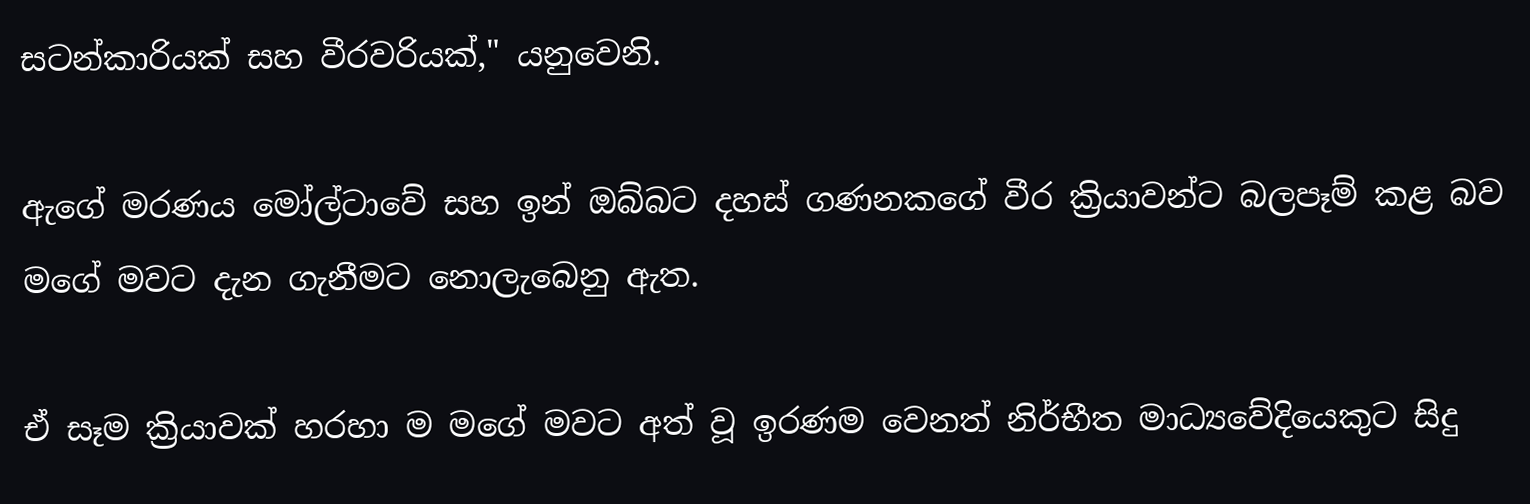සටන්කාරියක් සහ වීරවරියක්," යනුවෙනි.

ඇගේ මරණය මෝල්ටාවේ සහ ඉන් ඔබ්බට දහස් ගණනකගේ වීර ක්‍රියාවන්ට බලපෑම් කළ බව මගේ මවට දැන ගැනීමට නොලැබෙනු ඇත.

ඒ සෑම ක්‍රියාවක් හරහා ම මගේ මවට අත් වූ ඉරණම වෙනත් නිර්භීත මාධ්‍යවේදියෙකුට සිදු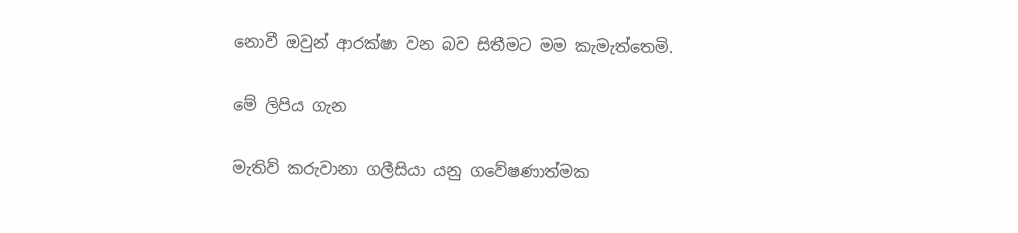නොවී ඔවුන් ආරක්ෂා වන බව සිතීමට මම කැමැත්තෙමි.

මේ ලිපිය ගැන

මැතිව් කරුවානා ගලීසියා යනු ගවේෂණාත්මක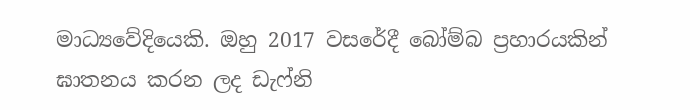මාධ්‍යවේදියෙකි. ඔහු 2017 වසරේදී බෝම්බ ප්‍රහාරයකින් ඝාතනය කරන ලද ඩැෆ්නි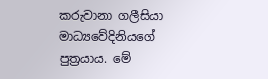කරුවානා ගලීසියා මාධ්‍යවේදිනියගේ පුත්‍රයාය. මේ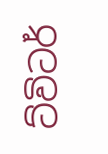ට්විටර්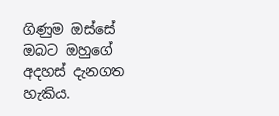ගිණුම ඔස්සේ ඔබට ඔහුගේ අදහස් දැනගත හැකිය.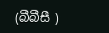(බීබීසී )